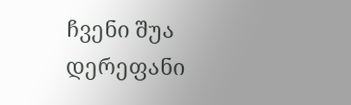ჩვენი შუა დერეფანი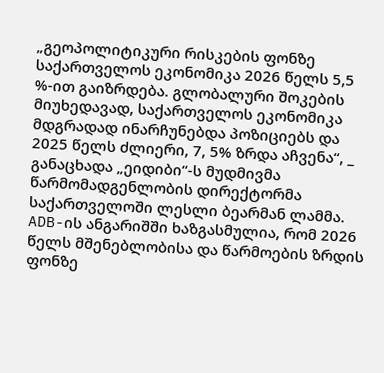„გეოპოლიტიკური რისკების ფონზე საქართველოს ეკონომიკა 2026 წელს 5,5 %-ით გაიზრდება. გლობალური შოკების მიუხედავად, საქართველოს ეკონომიკა მდგრადად ინარჩუნებდა პოზიციებს და 2025 წელს ძლიერი, 7, 5% ზრდა აჩვენა“, _ განაცხადა „ეიდიბი“-ს მუდმივმა წარმომადგენლობის დირექტორმა საქართველოში ლესლი ბეარმან ლამმა.
ADB-ის ანგარიშში ხაზგასმულია, რომ 2026 წელს მშენებლობისა და წარმოების ზრდის ფონზე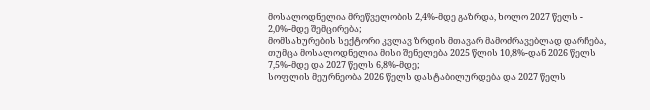მოსალოდნელია მრეწველობის 2,4%-მდე გაზრდა, ხოლო 2027 წელს - 2,0%-მდე შემცირება;
მომსახურების სექტორი კვლავ ზრდის მთავარ მამოძრავებლად დარჩება, თუმცა მოსალოდნელია მისი შენელება 2025 წლის 10,8%-დან 2026 წელს 7,5%-მდე და 2027 წელს 6,8%-მდე;
სოფლის მეურნეობა 2026 წელს დასტაბილურდება და 2027 წელს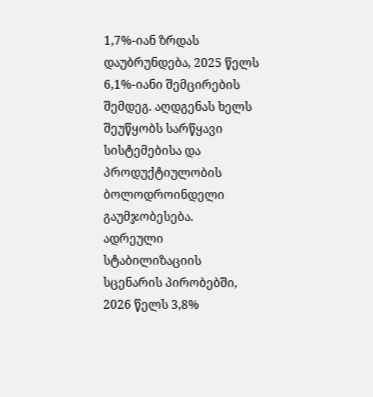1,7%-იან ზრდას დაუბრუნდება, 2025 წელს 6,1%-იანი შემცირების შემდეგ. აღდგენას ხელს შეუწყობს სარწყავი სისტემებისა და პროდუქტიულობის ბოლოდროინდელი გაუმჯობესება.
ადრეული სტაბილიზაციის სცენარის პირობებში, 2026 წელს 3,8%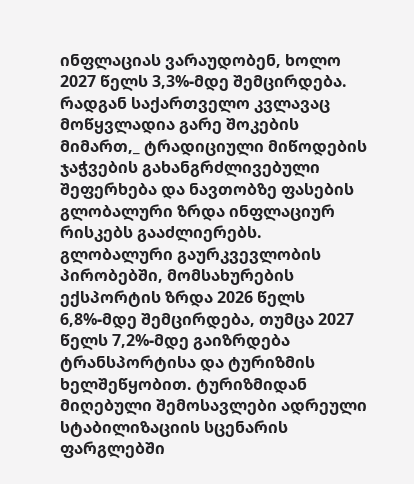ინფლაციას ვარაუდობენ, ხოლო 2027 წელს 3,3%-მდე შემცირდება. რადგან საქართველო კვლავაც მოწყვლადია გარე შოკების მიმართ,_ ტრადიციული მიწოდების ჯაჭვების გახანგრძლივებული შეფერხება და ნავთობზე ფასების გლობალური ზრდა ინფლაციურ რისკებს გააძლიერებს.
გლობალური გაურკვევლობის პირობებში, მომსახურების ექსპორტის ზრდა 2026 წელს 6,8%-მდე შემცირდება, თუმცა 2027 წელს 7,2%-მდე გაიზრდება ტრანსპორტისა და ტურიზმის ხელშეწყობით. ტურიზმიდან მიღებული შემოსავლები ადრეული სტაბილიზაციის სცენარის ფარგლებში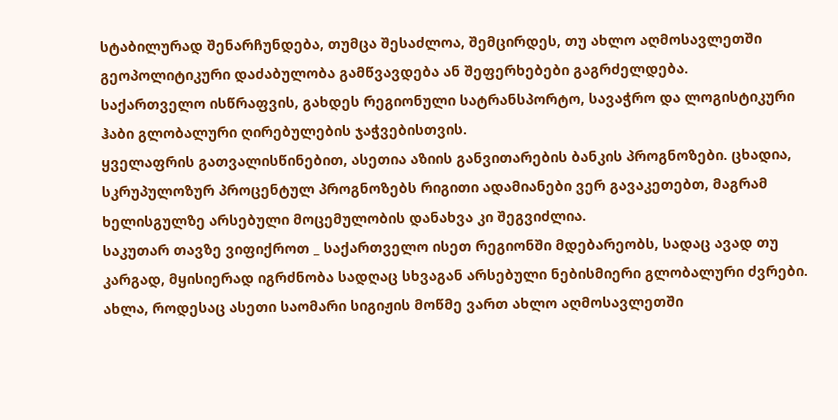სტაბილურად შენარჩუნდება, თუმცა შესაძლოა, შემცირდეს, თუ ახლო აღმოსავლეთში გეოპოლიტიკური დაძაბულობა გამწვავდება ან შეფერხებები გაგრძელდება.
საქართველო ისწრაფვის, გახდეს რეგიონული სატრანსპორტო, სავაჭრო და ლოგისტიკური ჰაბი გლობალური ღირებულების ჯაჭვებისთვის.
ყველაფრის გათვალისწინებით, ასეთია აზიის განვითარების ბანკის პროგნოზები. ცხადია, სკრუპულოზურ პროცენტულ პროგნოზებს რიგითი ადამიანები ვერ გავაკეთებთ, მაგრამ ხელისგულზე არსებული მოცემულობის დანახვა კი შეგვიძლია.
საკუთარ თავზე ვიფიქროთ _ საქართველო ისეთ რეგიონში მდებარეობს, სადაც ავად თუ კარგად, მყისიერად იგრძნობა სადღაც სხვაგან არსებული ნებისმიერი გლობალური ძვრები.
ახლა, როდესაც ასეთი საომარი სიგიჟის მოწმე ვართ ახლო აღმოსავლეთში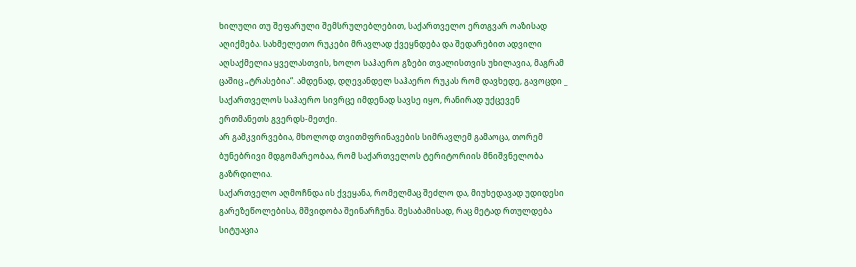ხილული თუ შეფარული შემსრულებლებით, საქართველო ერთგვარ ოაზისად აღიქმება. სახმელეთო რუკები მრავლად ქვეყნდება და შედარებით ადვილი აღსაქმელია ყველასთვის, ხოლო საჰაერო გზები თვალისთვის უხილავია, მაგრამ ცაშიც „ტრასებია“. ამდენად, დღევანდელ საჰაერო რუკას რომ დავხედე, გავოცდი _ საქართველოს საჰაერო სივრცე იმდენად სავსე იყო, რანირად უქცევენ ერთმანეთს გვერდს-მეთქი.
არ გამკვირვებია, მხოლოდ თვითმფრინავების სიმრავლემ გამაოცა, თორემ ბუნებრივი მდგომარეობაა, რომ საქართველოს ტერიტორიის მნიშვნელობა გაზრდილია.
საქართველო აღმოჩნდა ის ქვეყანა, რომელმაც შეძლო და, მიუხედავად უდიდესი გარეზეწოლებისა, მშვიდობა შეინარჩუნა. შესაბამისად, რაც მეტად რთულდება სიტუაცია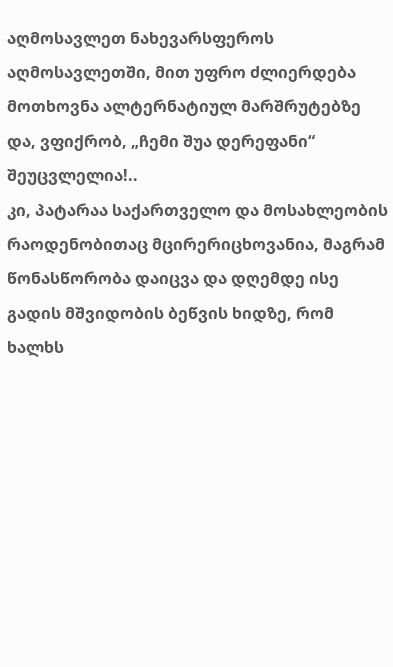აღმოსავლეთ ნახევარსფეროს აღმოსავლეთში, მით უფრო ძლიერდება მოთხოვნა ალტერნატიულ მარშრუტებზე და, ვფიქრობ, „ჩემი შუა დერეფანი“ შეუცვლელია!..
კი, პატარაა საქართველო და მოსახლეობის რაოდენობითაც მცირერიცხოვანია, მაგრამ წონასწორობა დაიცვა და დღემდე ისე გადის მშვიდობის ბეწვის ხიდზე, რომ ხალხს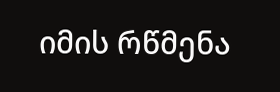იმის რწმენა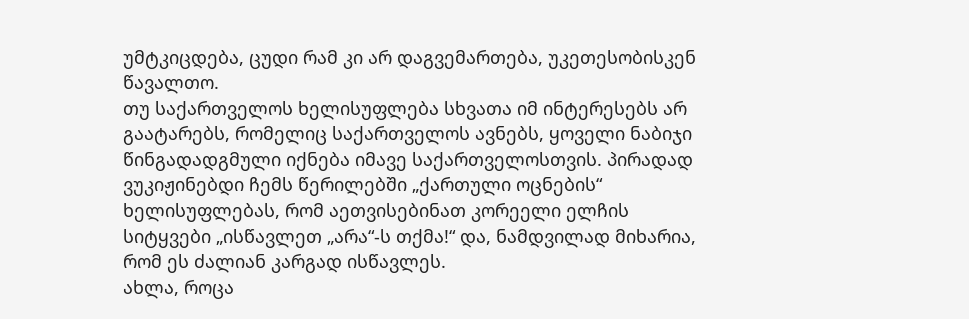უმტკიცდება, ცუდი რამ კი არ დაგვემართება, უკეთესობისკენ წავალთო.
თუ საქართველოს ხელისუფლება სხვათა იმ ინტერესებს არ გაატარებს, რომელიც საქართველოს ავნებს, ყოველი ნაბიჯი წინგადადგმული იქნება იმავე საქართველოსთვის. პირადად ვუკიჟინებდი ჩემს წერილებში „ქართული ოცნების“ ხელისუფლებას, რომ აეთვისებინათ კორეელი ელჩის სიტყვები „ისწავლეთ „არა“-ს თქმა!“ და, ნამდვილად მიხარია, რომ ეს ძალიან კარგად ისწავლეს.
ახლა, როცა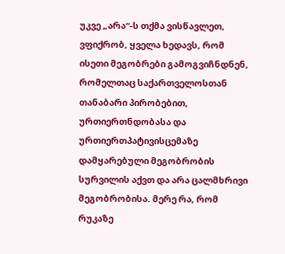უკვე „არა“-ს თქმა ვისწავლეთ, ვფიქრობ, ყველა ხედავს, რომ ისეთი მეგობრები გამოგვიჩნდნენ, რომელთაც საქართველოსთან თანაბარი პირობებით, ურთიერთნდობასა და ურთიერთპატივისცემაზე დამყარებული მეგობრობის სურვილის აქვთ და არა ცალმხრივი მეგობრობისა. მერე რა, რომ რუკაზე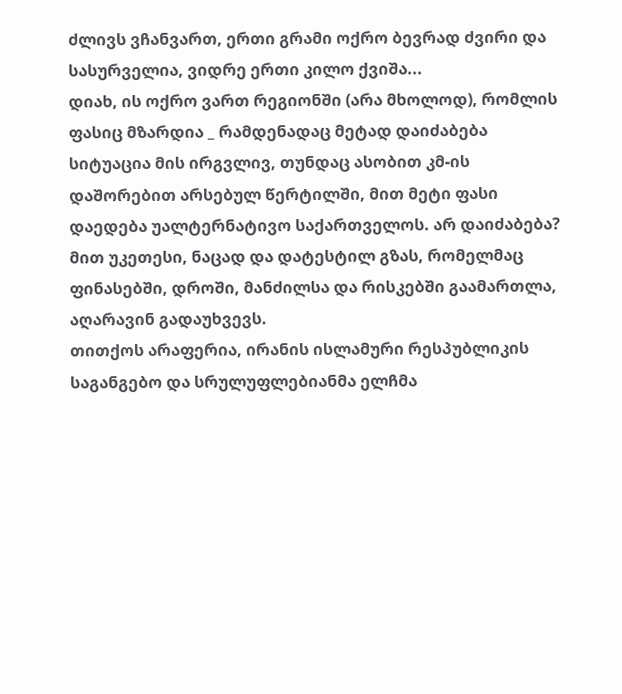ძლივს ვჩანვართ, ერთი გრამი ოქრო ბევრად ძვირი და სასურველია, ვიდრე ერთი კილო ქვიშა...
დიახ, ის ოქრო ვართ რეგიონში (არა მხოლოდ), რომლის ფასიც მზარდია _ რამდენადაც მეტად დაიძაბება სიტუაცია მის ირგვლივ, თუნდაც ასობით კმ-ის დაშორებით არსებულ წერტილში, მით მეტი ფასი დაედება უალტერნატივო საქართველოს. არ დაიძაბება? მით უკეთესი, ნაცად და დატესტილ გზას, რომელმაც ფინასებში, დროში, მანძილსა და რისკებში გაამართლა, აღარავინ გადაუხვევს.
თითქოს არაფერია, ირანის ისლამური რესპუბლიკის საგანგებო და სრულუფლებიანმა ელჩმა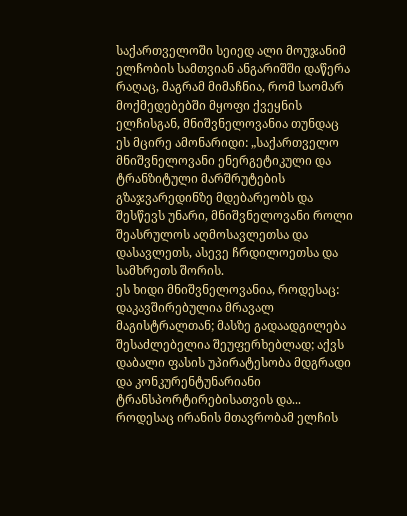საქართველოში სეიედ ალი მოუჯანიმ ელჩობის სამთვიან ანგარიშში დაწერა რაღაც, მაგრამ მიმაჩნია, რომ საომარ მოქმედებებში მყოფი ქვეყნის ელჩისგან, მნიშვნელოვანია თუნდაც ეს მცირე ამონარიდი: „საქართველო მნიშვნელოვანი ენერგეტიკული და ტრანზიტული მარშრუტების გზაჯვარედინზე მდებარეობს და შესწევს უნარი, მნიშვნელოვანი როლი შეასრულოს აღმოსავლეთსა და დასავლეთს, ასევე ჩრდილოეთსა და სამხრეთს შორის.
ეს ხიდი მნიშვნელოვანია, როდესაც: დაკავშირებულია მრავალ მაგისტრალთან; მასზე გადაადგილება შესაძლებელია შეუფერხებლად; აქვს დაბალი ფასის უპირატესობა მდგრადი და კონკურენტუნარიანი ტრანსპორტირებისათვის და... როდესაც ირანის მთავრობამ ელჩის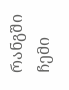რანგში ჩემი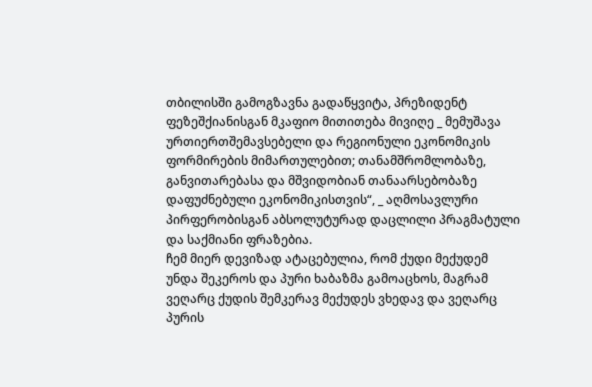თბილისში გამოგზავნა გადაწყვიტა, პრეზიდენტ ფეზეშქიანისგან მკაფიო მითითება მივიღე _ მემუშავა ურთიერთშემავსებელი და რეგიონული ეკონომიკის ფორმირების მიმართულებით; თანამშრომლობაზე, განვითარებასა და მშვიდობიან თანაარსებობაზე დაფუძნებული ეკონომიკისთვის“, _ აღმოსავლური პირფერობისგან აბსოლუტურად დაცლილი პრაგმატული და საქმიანი ფრაზებია.
ჩემ მიერ დევიზად ატაცებულია, რომ ქუდი მექუდემ უნდა შეკეროს და პური ხაბაზმა გამოაცხოს, მაგრამ ვეღარც ქუდის შემკერავ მექუდეს ვხედავ და ვეღარც პურის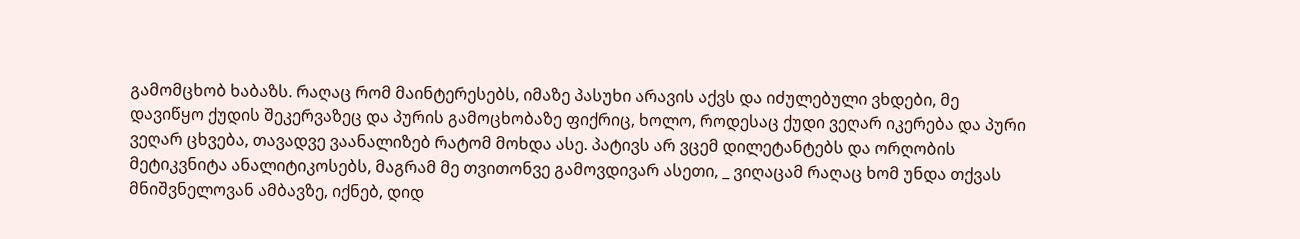გამომცხობ ხაბაზს. რაღაც რომ მაინტერესებს, იმაზე პასუხი არავის აქვს და იძულებული ვხდები, მე დავიწყო ქუდის შეკერვაზეც და პურის გამოცხობაზე ფიქრიც, ხოლო, როდესაც ქუდი ვეღარ იკერება და პური ვეღარ ცხვება, თავადვე ვაანალიზებ რატომ მოხდა ასე. პატივს არ ვცემ დილეტანტებს და ორღობის მეტიკვნიტა ანალიტიკოსებს, მაგრამ მე თვითონვე გამოვდივარ ასეთი, _ ვიღაცამ რაღაც ხომ უნდა თქვას მნიშვნელოვან ამბავზე, იქნებ, დიდ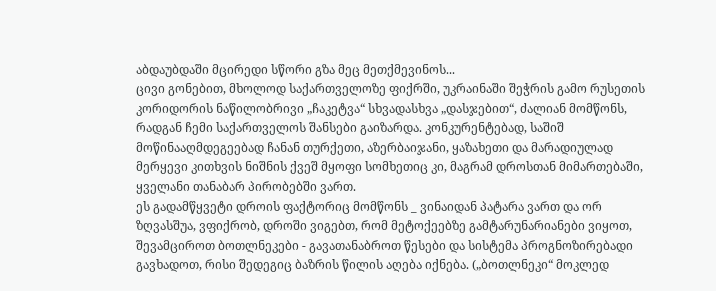აბდაუბდაში მცირედი სწორი გზა მეც მეთქმევინოს...
ცივი გონებით, მხოლოდ საქართველოზე ფიქრში, უკრაინაში შეჭრის გამო რუსეთის კორიდორის ნაწილობრივი „ჩაკეტვა“ სხვადასხვა „დასჯებით“, ძალიან მომწონს, რადგან ჩემი საქართველოს შანსები გაიზარდა. კონკურენტებად, საშიშ მოწინააღმდეგეებად ჩანან თურქეთი, აზერბაიჯანი, ყაზახეთი და მარადიულად მერყევი კითხვის ნიშნის ქვეშ მყოფი სომხეთიც კი, მაგრამ დროსთან მიმართებაში, ყველანი თანაბარ პირობებში ვართ.
ეს გადამწყვეტი დროის ფაქტორიც მომწონს _ ვინაიდან პატარა ვართ და ორ ზღვასშუა, ვფიქრობ, დროში ვიგებთ, რომ მეტოქეებზე გამტარუნარიანები ვიყოთ, შევამციროთ ბოთლნეკები - გავათანაბროთ წესები და სისტემა პროგნოზირებადი გავხადოთ, რისი შედეგიც ბაზრის წილის აღება იქნება. („ბოთლნეკი“ მოკლედ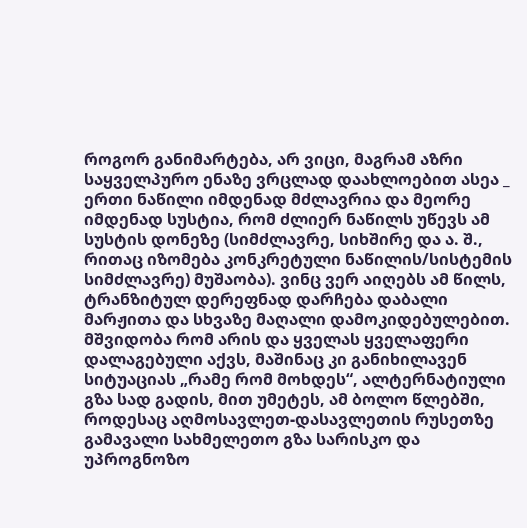როგორ განიმარტება, არ ვიცი, მაგრამ აზრი საყველპურო ენაზე ვრცლად დაახლოებით ასეა _ ერთი ნაწილი იმდენად მძლავრია და მეორე იმდენად სუსტია, რომ ძლიერ ნაწილს უწევს ამ სუსტის დონეზე (სიმძლავრე, სიხშირე და ა. შ., რითაც იზომება კონკრეტული ნაწილის/სისტემის სიმძლავრე) მუშაობა). ვინც ვერ აიღებს ამ წილს, ტრანზიტულ დერეფნად დარჩება დაბალი მარჟითა და სხვაზე მაღალი დამოკიდებულებით.
მშვიდობა რომ არის და ყველას ყველაფერი დალაგებული აქვს, მაშინაც კი განიხილავენ სიტუაციას „რამე რომ მოხდეს“, ალტერნატიული გზა სად გადის, მით უმეტეს, ამ ბოლო წლებში, როდესაც აღმოსავლეთ-დასავლეთის რუსეთზე გამავალი სახმელეთო გზა სარისკო და უპროგნოზო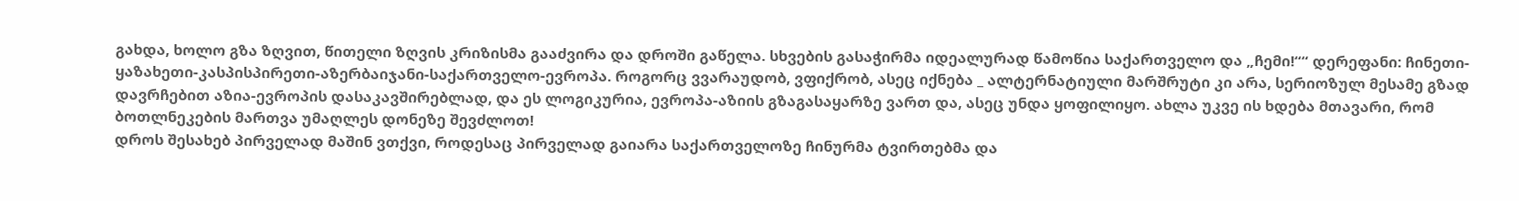გახდა, ხოლო გზა ზღვით, წითელი ზღვის კრიზისმა გააძვირა და დროში გაწელა. სხვების გასაჭირმა იდეალურად წამოწია საქართველო და „ჩემი!““ დერეფანი: ჩინეთი-ყაზახეთი-კასპისპირეთი-აზერბაიჯანი-საქართველო-ევროპა. როგორც ვვარაუდობ, ვფიქრობ, ასეც იქნება _ ალტერნატიული მარშრუტი კი არა, სერიოზულ მესამე გზად დავრჩებით აზია-ევროპის დასაკავშირებლად, და ეს ლოგიკურია, ევროპა-აზიის გზაგასაყარზე ვართ და, ასეც უნდა ყოფილიყო. ახლა უკვე ის ხდება მთავარი, რომ ბოთლნეკების მართვა უმაღლეს დონეზე შევძლოთ!
დროს შესახებ პირველად მაშინ ვთქვი, როდესაც პირველად გაიარა საქართველოზე ჩინურმა ტვირთებმა და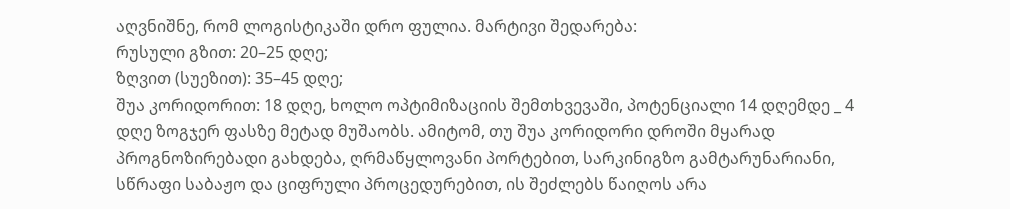აღვნიშნე, რომ ლოგისტიკაში დრო ფულია. მარტივი შედარება:
რუსული გზით: 20–25 დღე;
ზღვით (სუეზით): 35–45 დღე;
შუა კორიდორით: 18 დღე, ხოლო ოპტიმიზაციის შემთხვევაში, პოტენციალი 14 დღემდე _ 4 დღე ზოგჯერ ფასზე მეტად მუშაობს. ამიტომ, თუ შუა კორიდორი დროში მყარად პროგნოზირებადი გახდება, ღრმაწყლოვანი პორტებით, სარკინიგზო გამტარუნარიანი, სწრაფი საბაჟო და ციფრული პროცედურებით, ის შეძლებს წაიღოს არა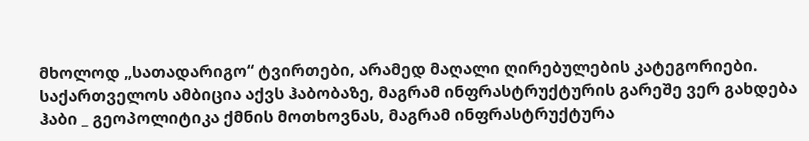მხოლოდ „სათადარიგო“ ტვირთები, არამედ მაღალი ღირებულების კატეგორიები.
საქართველოს ამბიცია აქვს ჰაბობაზე, მაგრამ ინფრასტრუქტურის გარეშე ვერ გახდება ჰაბი _ გეოპოლიტიკა ქმნის მოთხოვნას, მაგრამ ინფრასტრუქტურა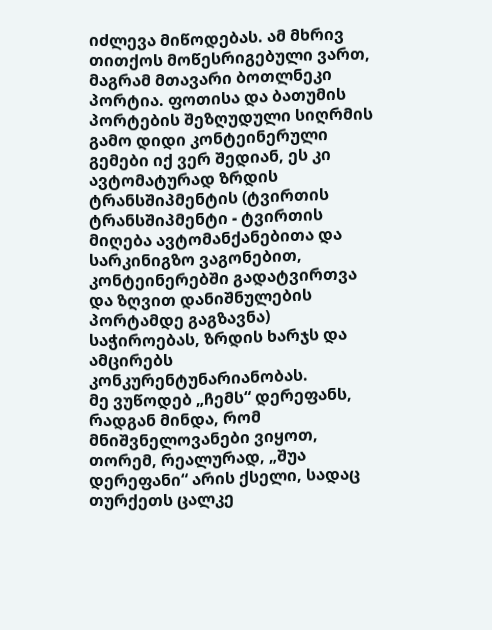იძლევა მიწოდებას. ამ მხრივ თითქოს მოწესრიგებული ვართ, მაგრამ მთავარი ბოთლნეკი პორტია. ფოთისა და ბათუმის პორტების შეზღუდული სიღრმის გამო დიდი კონტეინერული გემები იქ ვერ შედიან, ეს კი ავტომატურად ზრდის ტრანსშიპმენტის (ტვირთის ტრანსშიპმენტი - ტვირთის მიღება ავტომანქანებითა და სარკინიგზო ვაგონებით, კონტეინერებში გადატვირთვა და ზღვით დანიშნულების პორტამდე გაგზავნა) საჭიროებას, ზრდის ხარჯს და ამცირებს კონკურენტუნარიანობას.
მე ვუწოდებ „ჩემს“ დერეფანს, რადგან მინდა, რომ მნიშვნელოვანები ვიყოთ, თორემ, რეალურად, „შუა დერეფანი“ არის ქსელი, სადაც თურქეთს ცალკე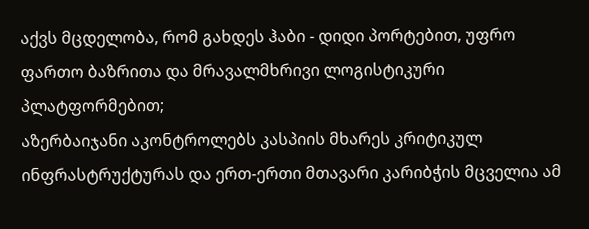აქვს მცდელობა, რომ გახდეს ჰაბი - დიდი პორტებით, უფრო ფართო ბაზრითა და მრავალმხრივი ლოგისტიკური პლატფორმებით;
აზერბაიჯანი აკონტროლებს კასპიის მხარეს კრიტიკულ ინფრასტრუქტურას და ერთ-ერთი მთავარი კარიბჭის მცველია ამ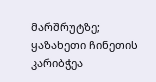მარშრუტზე;
ყაზახეთი ჩინეთის კარიბჭეა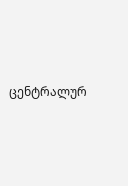ცენტრალურ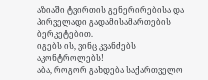აზიაში ტვირთის გენერირებისა და პირველადი გადამისამართების ბერკეტებით.
იგებს ის, ვინც კვანძებს აკონტროლებს!
აბა, როგორ გახდება საქართველო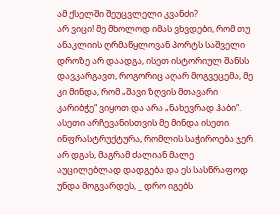ამ ქსელში შეუცვლელი კვანძი?
არ ვიცი! მე მხოლოდ იმას ვხვდები, რომ თუ ანაკლიის ღრმაწყლოვან პორტს საშველი დროზე არ დაადგა, ისეთ ისტორიულ შანსს დავკარგავთ, როგორიც აღარ მოგვეცემა, მე კი მინდა, რომ „შავი ზღვის მთავარი კარიბჭე“ ვიყოთ და არა „ნახევრად ჰაბი“.
ასეთი არჩევანისთვის მე მინდა ისეთი ინფრასტრუქტურა, რომლის საჭიროება ჯერ არ დგას, მაგრამ ძალიან მალე აუცილებლად დადგება და ეს სასწრაფოდ უნდა მოგვარდეს, _ დრო იგებს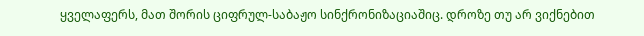ყველაფერს, მათ შორის ციფრულ-საბაჟო სინქრონიზაციაშიც. დროზე თუ არ ვიქნებით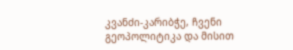კვანძი-კარიბჭე, ჩვენი გეოპოლიტიკა და მისით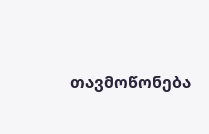თავმოწონება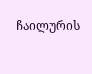ჩაილურის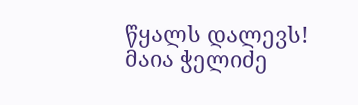წყალს დალევს!
მაია ჭელიძე